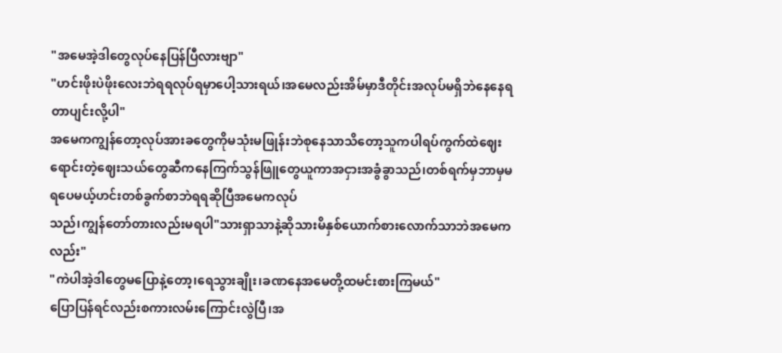"အမေအဲ့ဒါတွေလုပ်နေပြန်ပြီလားဗျာ"
"ဟင်းဖိုးပဲဖိုးလေးဘဲရရလုပ်ရမှာပေါ့သားရယ်၊အမေလည်းအိမ်မှာဒီတိုင်းအလုပ်မရှိဘဲနေနေရတာပျင်းလို့ပါ"
အမေကကျွန်တော့လုပ်အားခတွေကိုမသုံးမဖြုန်းဘဲစုနေသာသိတော့သူကပါရပ်ကွက်ထဲဈေးရောင်းတဲ့ဈေးသယ်တွေဆီကနေကြက်သွန်ဖြူတွေယူကာအငှားအခွံခွာသည်၊တစ်ရက်မှဘာမှမရပေမယ့်ဟင်းတစ်ခွက်စာဘဲရရဆိုပြီအမေကလုပ်
သည်၊ကျွန်တော်တားလည်းမရပါ"သားရှာသာနဲ့ဆိုသားမိနှစ်ယောက်စားလောက်သာဘဲအမေကလည်း"
"ကဲပါအဲ့ဒါတွေမပြောနဲ့တော့၊ရေသွားချိုး၊ခဏနေအမေတို့ထမင်းစားကြမယ်"
ပြောပြန်ရင်လည်းစကားလမ်းကြောင်းလွဲပြီ၊အ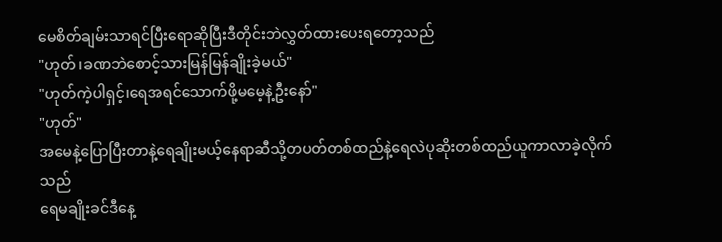မေစိတ်ချမ်းသာရင်ပြီးရောဆိုပြီးဒီတိုင်းဘဲလွှတ်ထားပေးရတော့သည်
"ဟုတ်၊ခဏဘဲစောင့်သားမြန်မြန်ချိုးခဲ့မယ်"
"ဟုတ်ကဲ့ပါရှင့်၊ရေအရင်သောက်ဖို့မမေ့နဲ့ဦးနော်"
"ဟုတ်"
အမေနဲ့ပြောပြီးတာနဲ့ရေချိုးမယ့်နေရာဆီသို့တပတ်တစ်ထည်နဲ့ရေလဲပုဆိုးတစ်ထည်ယူကာလာခဲ့လိုက်သည်
ရေမချိုးခင်ဒီနေ့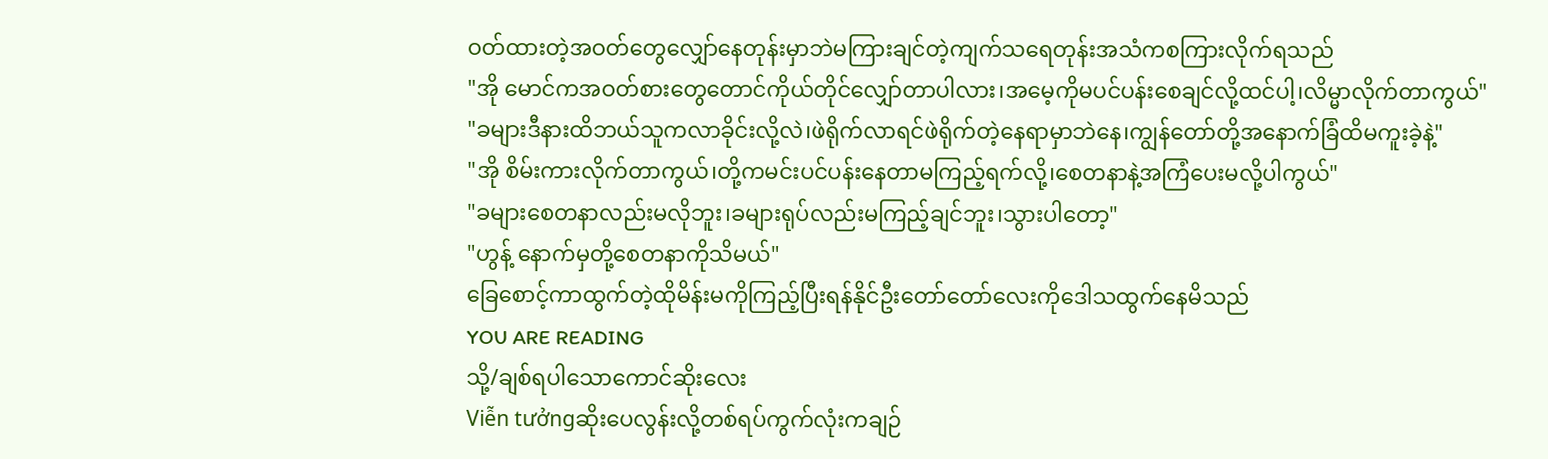ဝတ်ထားတဲ့အဝတ်တွေလျှော်နေတုန်းမှာဘဲမကြားချင်တဲ့ကျက်သရေတုန်းအသံကစကြားလိုက်ရသည်
"အို မောင်ကအဝတ်စားတွေတောင်ကိုယ်တိုင်လျှော်တာပါလား၊အမေ့ကိုမပင်ပန်းစေချင်လို့ထင်ပါ့၊လိမ္မာလိုက်တာကွယ်"
"ခများဒီနားထိဘယ်သူကလာခိုင်းလို့လဲ၊ဖဲရိုက်လာရင်ဖဲရိုက်တဲ့နေရာမှာဘဲနေ၊ကျွန်တော်တို့အနောက်ခြံထိမကူးခဲ့နဲ့"
"အို စိမ်းကားလိုက်တာကွယ်၊တို့ကမင်းပင်ပန်းနေတာမကြည့်ရက်လို့၊စေတနာနဲ့အကြံပေးမလို့ပါကွယ်"
"ခများစေတနာလည်းမလိုဘူး၊ခများရုပ်လည်းမကြည့်ချင်ဘူး၊သွားပါတော့"
"ဟွန့် နောက်မှတို့စေတနာကိုသိမယ်"
ခြေစောင့်ကာထွက်တဲ့ထိုမိန်းမကိုကြည့်ပြီးရန်နိုင်ဦးတော်တော်လေးကိုဒေါသထွက်နေမိသည်
YOU ARE READING
သို့/ချစ်ရပါသောကောင်ဆိုးလေး
Viễn tưởngဆိုးပေလွန်းလို့တစ်ရပ်ကွက်လုံးကချဉ်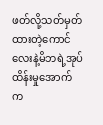ဖတ်လို့သတ်မှတ်ထားတဲ့ကောင်လေးနဲ့မိဘရဲ့အုပ်ထိန်းမှုအောက်က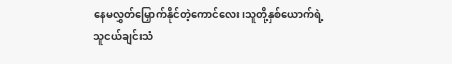နေမလွှတ်မြှောက်နိုင်တဲ့ကောင်လေး၊သူတို့နှစ်ယောက်ရဲ့သူငယ်ချင်းသံ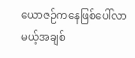ယောဇဉ်ကနေဖြစ်ပေါ်လာမယ့်အချစ်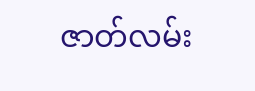ဇာတ်လမ်း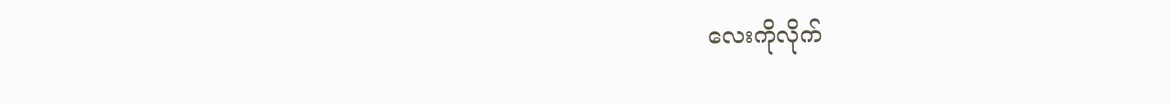လေးကိုလိုက်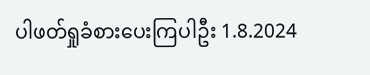ပါဖတ်ရှုခံစားပေးကြပါဦး 1.8.2024